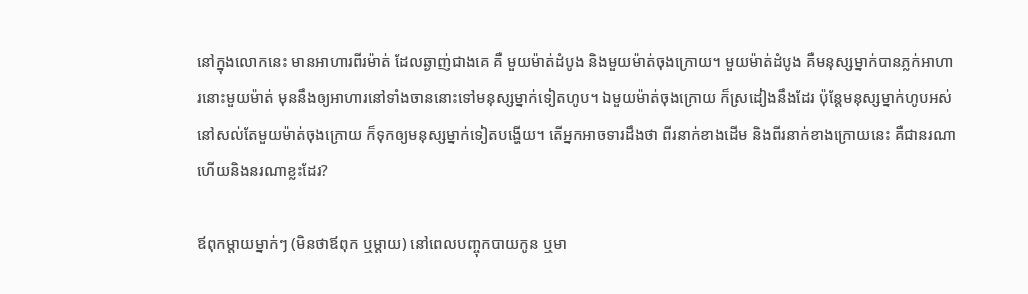នៅក្នុងលោកនេះ មានអាហារពីរម៉ាត់ ដែលឆ្ងាញ់ជាងគេ គឺ មួយម៉ាត់ដំបូង និងមួយម៉ាត់ចុងក្រោយ។ មួយម៉ាត់ដំបូង គឺមនុស្សម្នាក់បានភ្លក់អាហារនោះមួយម៉ាត់ មុននឹងឲ្យអាហារនៅទាំងចាននោះទៅមនុស្សម្នាក់ទៀតហូប។ ឯមួយម៉ាត់ចុងក្រោយ ក៏ស្រដៀងនឹងដែរ ប៉ុន្ដែមនុស្សម្នាក់ហូបអស់នៅសល់តែមួយម៉ាត់ចុងក្រោយ ក៏ទុកឲ្យមនុស្សម្នាក់ទៀតបង្ហើយ។ តើអ្នកអាចទារដឹងថា ពីរនាក់ខាងដើម និងពីរនាក់ខាងក្រោយនេះ គឺជានរណា ហើយនិងនរណាខ្លះដែរ?

ឪពុកម្ដាយម្នាក់ៗ (មិនថាឪពុក ឬម្ដាយ) នៅពេលបញ្ចុកបាយកូន ឬមា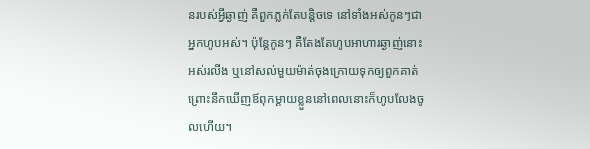នរបស់អ្វីឆ្ងាញ់ គឺពួកភ្លក់តែបន្ដិចទេ នៅទាំងអស់កូនៗជាអ្នកហូបអស់។ ប៉ុន្ដែកូនៗ គឺតែងតែហូបអាហារឆ្ងាញ់នោះអស់រលីង ឬនៅសល់មួយម៉ាត់ចុងក្រោយទុកឲ្យពួកគាត់ ព្រោះនឹកឃើញឪពុកម្ដាយខ្លួននៅពេលនោះក៏ហូបលែងចូលហើយ។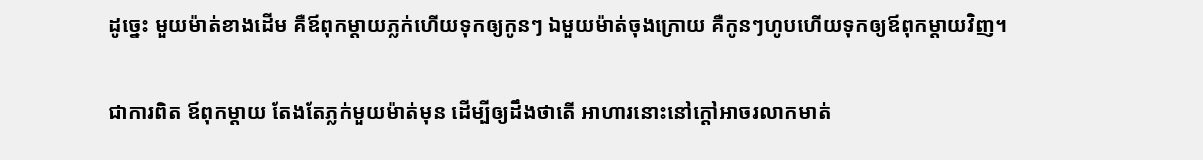ដូច្នេះ មួយម៉ាត់ខាងដើម គឺឪពុកម្ដាយភ្លក់ហើយទុកឲ្យកូនៗ ឯមួយម៉ាត់ចុងក្រោយ គឺកូនៗហូបហើយទុកឲ្យឪពុកម្ដាយវិញ។

ជាការពិត ឪពុកម្ដាយ តែងតែភ្លក់មួយម៉ាត់មុន ដើម្បីឲ្យដឹងថាតើ អាហារនោះនៅក្ដៅអាចរលាកមាត់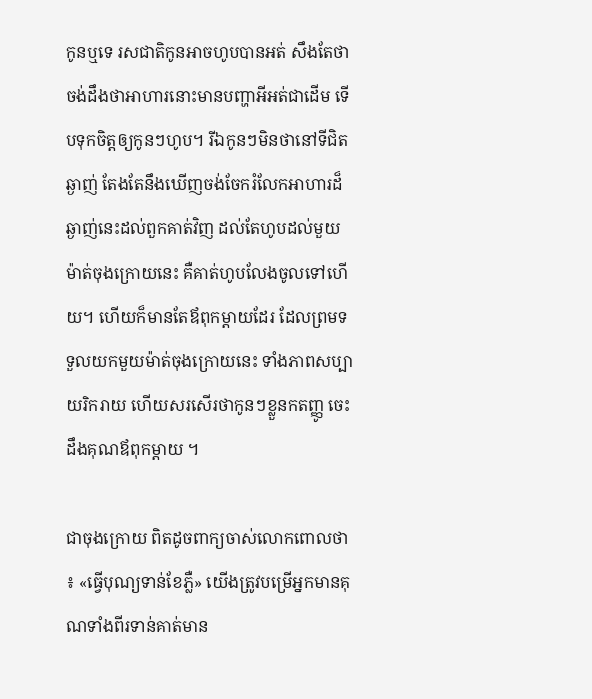កូនឬទេ រសជាតិកូនអាចហូបបានអត់ សឹងតែថាចង់ដឹងថាអាហារនោះមានបញ្ហាអីអត់ជាដើម ទើបទុកចិត្តឲ្យកូនៗហូប។ រីឯកូនៗមិនថានៅទីជិតឆ្ងាញ់ តែងតែនឹងឃើញចង់ចែករំលែកអាហារដ៏ឆ្ងាញ់នេះដល់ពួកគាត់វិញ ដល់តែហូបដល់មួយម៉ាត់ចុងក្រោយនេះ គឺគាត់ហូបលែងចូលទៅហើយ។ ហើយក៏មានតែឪពុកម្ដាយដែរ ដែលព្រមទទួលយកមួយម៉ាត់ចុងក្រោយនេះ ទាំងភាពសប្បាយរិករាយ ហើយសរសើរថាកូនៗខ្លួនកតញ្ញូ ចេះដឹងគុណឪពុកម្ដាយ ។

ជាចុងក្រោយ ពិតដូចពាក្យចាស់លោកពោលថា៖ «ធ្វើបុណ្យទាន់ខែភ្លឺ» យើងត្រូវបម្រើអ្នកមានគុណទាំងពីរទាន់គាត់មាន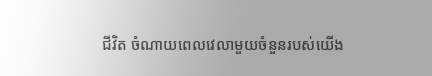ជីវិត ចំណាយពេលវេលាមួយចំនួនរបស់យើង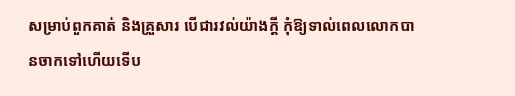សម្រាប់ពួកគាត់ និងគ្រួសារ បើជារវល់យ៉ាងក្ដី កុំឱ្យទាល់ពេលលោកបានចាកទៅហើយទើប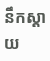នឹកស្ដាយ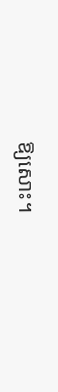ឱ្យសោះ។